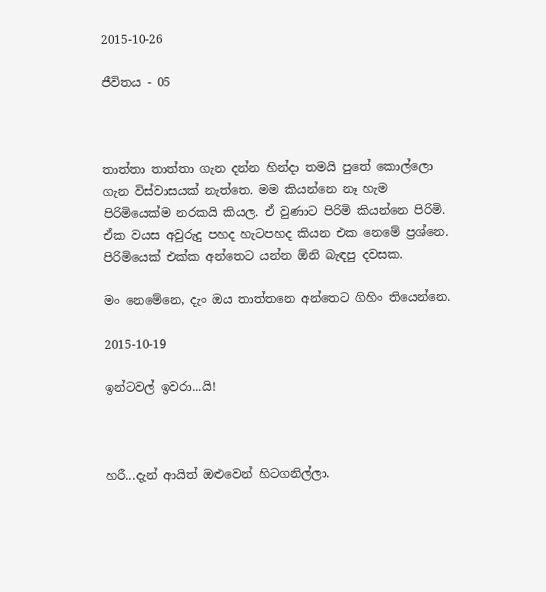2015-10-26

ජීවිතය - 05



තාත්තා තාත්තා ගැන දන්න හින්දා තමයි පුතේ කොල්ලො ගැන විස්වාසයක් නැත්තෙ. මම කියන්නෙ නෑ හැම පිරිමියෙක්ම නරකයි කියල. ඒ වුණාට පිරිමි කියන්නෙ පිරිමි. ඒක වයස අවුරුදු පහද හැටපහද කියන එක නෙමේ ප්‍රශ්නෙ. පිරිමියෙක් එක්ක අන්තෙට යන්න ඕනි බැඳපු දවසක.

මං නෙමේනෙ, දැං ඔය තාත්තනෙ අන්තෙට ගිහිං තියෙන්නෙ.

2015-10-19

ඉන්ටවල් ඉවරා...යි!



හරී...දැන් ආයිත් ඔළුවෙන් හිටගනිල්ලා.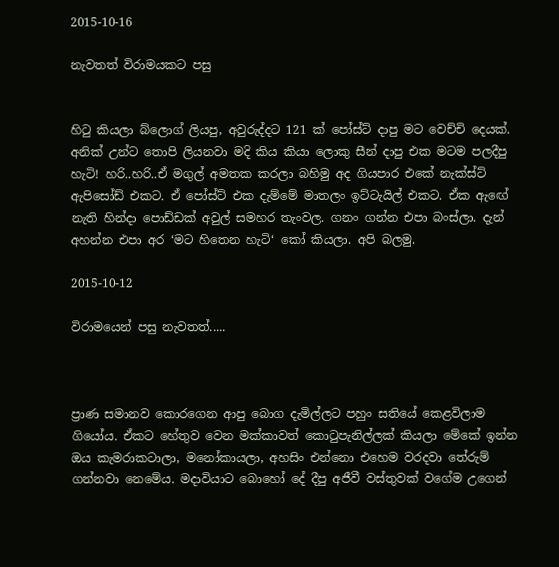2015-10-16

නැවතත් විරාමයකට පසු


හිටු කියලා බ්ලොග් ලියපු, අවුරුද්දට 121 ක් පෝස්ට් දාපු මට වෙච්චි දෙයක්. අනික් උන්ට තොපි ලියනවා මදි කිය කියා ලොකු සීන් දාපු එක මටම පලදීපු හැටි! හරි..හරි..ඒ මගුල් අමතක කරලා බහිමු අද ගියපාර එකේ නැක්ස්ට් ඇපිසෝඩ් එකට. ඒ පෝස්ට් එක දැම්මේ මාතලං ඉට්ටැයිල් එකට. ඒක ඇඟේ නැති හින්දා පොඩ්ඩක් අවුල් සමහර තැංවල. ගනං ගන්න එපා බංස්ලා. දැන් අහන්න එපා අර ‘මට හිතෙන හැටි‘ කෝ කියලා. අපි බලමු.

2015-10-12

විරාමයෙන් පසු නැවතත්.....



ප්‍රාණ සමානව කොරගෙන ආපු බොග දැමිල්ලට පහුං සතියේ කෙළවිලාම ගියෝය. ඒකට හේතුව වෙන මක්කාවත් කොටුපැනිල්ලක් කියලා මේකේ ඉන්න ඔය කැමරාකටාලා, මනෝකායලා, අහසිං එන්නො එහෙම වරදවා තේරුම් ගන්නවා නෙමේය. මදාවියාට බොහෝ දේ දීපු අජීවී වස්තුවක් වගේම උගෙන්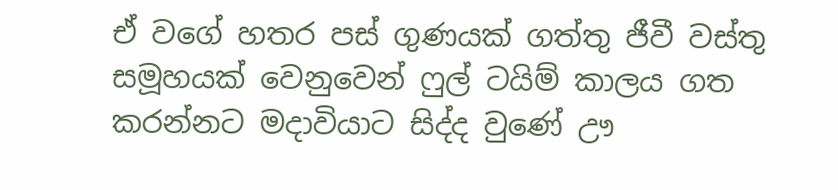ඒ වගේ හතර පස් ගුණයක් ගත්තු ජීවී වස්තු සමූහයක් වෙනුවෙන් ෆුල් ටයිම් කාලය ගත කරන්නට මදාවියාට සිද්ද වුණේ ඌ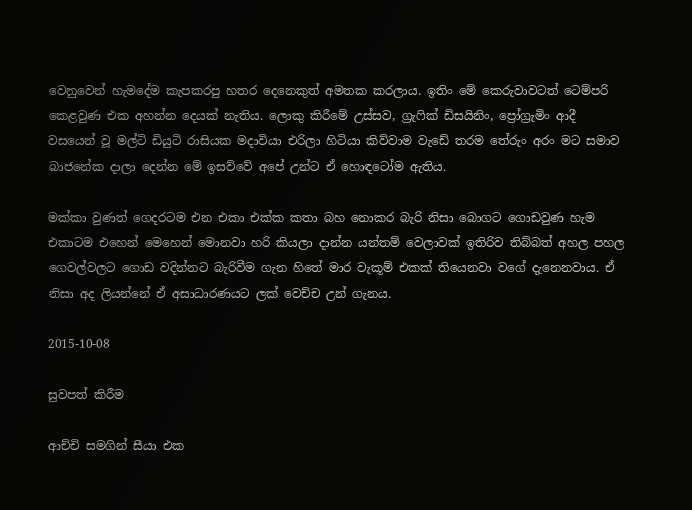වෙනුවෙන් හැමදේම කැපකරපු හතර දෙනෙකුත් අමතක කරලාය. ඉතිං මේ කෙරුවාවටත් ටෙම්පරි කෙළවුණ එක අහන්න දෙයක් නැතිය. ලොකු කිරීමේ උස්සව, ග්‍රැෆික් ඩිසයිනිං, ප්‍රෝග්‍රැමිං ආදී වසයෙන් වූ මල්ටි ඩියුටි රාසියක මදාවියා එරිලා හිටියා කිව්වාම වැඩේ තරම තේරුං අරං මට සමාව බාජනේක දාලා දෙන්න මේ ඉසව්වේ අපේ උන්ට ඒ හොඳටෝම ඇතිය.

මක්කා වුණත් ගෙදරටම එන එකා එක්ක කතා බහ නොකර බැරි නිසා බොගට ගොඩවුණ හැම එකාටම එහෙන් මෙහෙන් මොනවා හරි කියලා දාන්න යන්තම් වෙලාවක් ඉතිරිව තිබ්බත් අහල පහල ගෙවල්වලට ගොඩ වදින්නට බැරිවීම ගැන හිතේ මාර වැකූම් එකක් තියෙනවා වගේ දැනෙනවාය. ඒ නිසා අද ලියන්නේ ඒ අසාධාරණයට ලක් වෙච්ච උන් ගැනය.

2015-10-08

සුවපත් කිරීම

ආච්චි සමගින් සීයා එක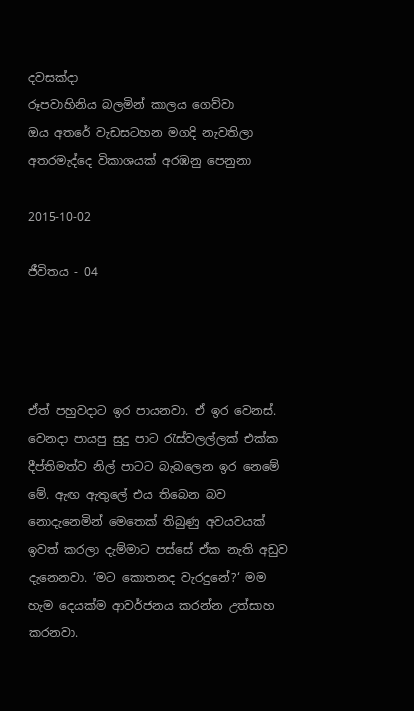දවසක්දා
රූපවාහිනිය බලමින් කාලය ගෙව්වා
ඔය අතරේ වැඩසටහන මගදි නැවතිලා
අතරමැද්දෙ විකාශයක් අරඹනු පෙනුනා

2015-10-02

ජීවිතය - 04




ඒත් පහුවදාට ඉර පායනවා. ඒ ඉර වෙනස්. වෙනදා පායපු සුදු පාට රැස්වලල්ලක් එක්ක දීප්තිමත්ව නිල් පාටට බැබලෙන ඉර නෙමේ මේ. ඇඟ ඇතුලේ එය තිබෙන බව නොදැනෙමින් මෙතෙක් තිබුණු අවයවයක් ඉවත් කරලා දැම්මාට පස්සේ ඒක නැති අඩුව දැනෙනවා. ‘මට කොතනද වැරදුනේ?‘ මම හැම දෙයක්ම ආවර්ජනය කරන්න උත්සාහ කරනවා.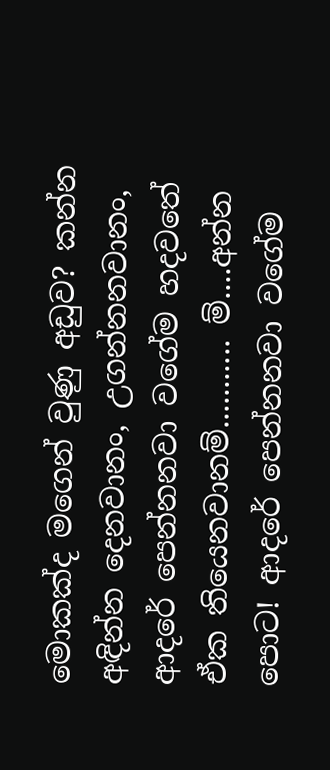මොකක්ද මගෙන් වුණු අඩුව? කන්න අඳින්න දෙනවානං, උගන්නනවානං, ආදරේ පෙන්නනවා වගේම හදවතේ ඒක තියෙනවානම්........... ම්....අන්න පොට! ආදරේ පෙන්නනවා වගේම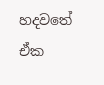හදවතේ ඒක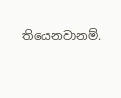තියෙනවානම්.